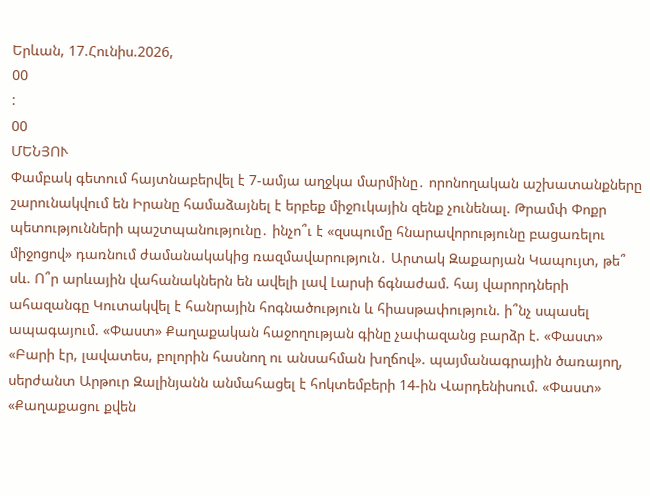Երևան, 17.Հունիս.2026,
00
:
00
ՄԵՆՅՈՒ
Փամբակ գետում հայտնաբերվել է 7-ամյա աղջկա մարմինը․ որոնողական աշխատանքները շարունակվում են Իրանը համաձայնել է երբեք միջnւկային զենք չունենալ. Թրամփ Փոքր պետությունների պաշտպանությունը․ ինչո՞ւ է «զսպումը հնարավորությունը բացառելու միջոցով» դառնում ժամանակակից ռազմավարություն․ Արտակ Զաքարյան Կապույտ, թե՞ սև. Ո՞ր արևային վահանակներն են ավելի լավ Լարսի ճգնաժամ. հայ վարորդների ահազանգը Կուտակվել է հանրային հոգնածություն և հիասթափություն. ի՞նչ սպասել ապագայում. «Փաստ» Քաղաքական հաջողության գինը չափազանց բարձր է. «Փաստ» «Բարի էր, լավատես, բոլորին հասնող ու անսահման խղճով». պայմանագրային ծառայող, սերժանտ Արթուր Զալինյանն անմահացել է հոկտեմբերի 14-ին Վարդենիսում. «Փաստ» «Քաղաքացու քվեն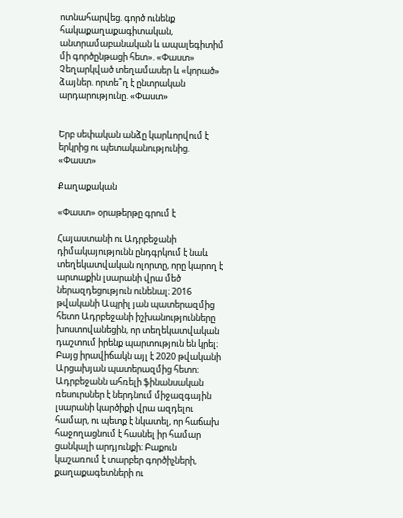ոտնահարվեց. գործ ունենք հակաքաղաքագիտական, անտրամաբանական և ապալեգիտիմ մի գործընթացի հետ». «Փաստ» Չեղարկված տեղամասեր և «կորած» ձայներ. որտե՞ղ է ընտրական արդարությունը. «Փաստ»


Երբ սեփական անձը կարևորվում է երկրից ու պետականությունից. «Փաստ»

Քաղաքական

«Փաստ» օրաթերթը գրում է

Հայաստանի ու Ադրբեջանի դիմակայությունն ընդգրկում է նաև տեղեկատվական ոլորտը, որը կարող է արտաքին լսարանի վրա մեծ ներազդեցություն ունենալ։ 2016 թվականի Ապրիլ յան պատերազմից հետո Ադրբեջանի իշխանությունները խոստովանեցին, որ տեղեկատվական դաշտում իրենք պարտություն են կրել։ Բայց իրավիճակն այլ է 2020 թվականի Արցախյան պատերազմից հետո։ Ադրբեջանն ահռելի ֆինանսական ռեսուրսներ է ներդնում միջազգային լսարանի կարծիքի վրա ազդելու համար, ու պետք է նկատել, որ հաճախ հաջողացնում է հասնել իր համար ցանկալի արդյունքի։ Բաքուն կաշառում է տարբեր գործիչների, քաղաքագետների ու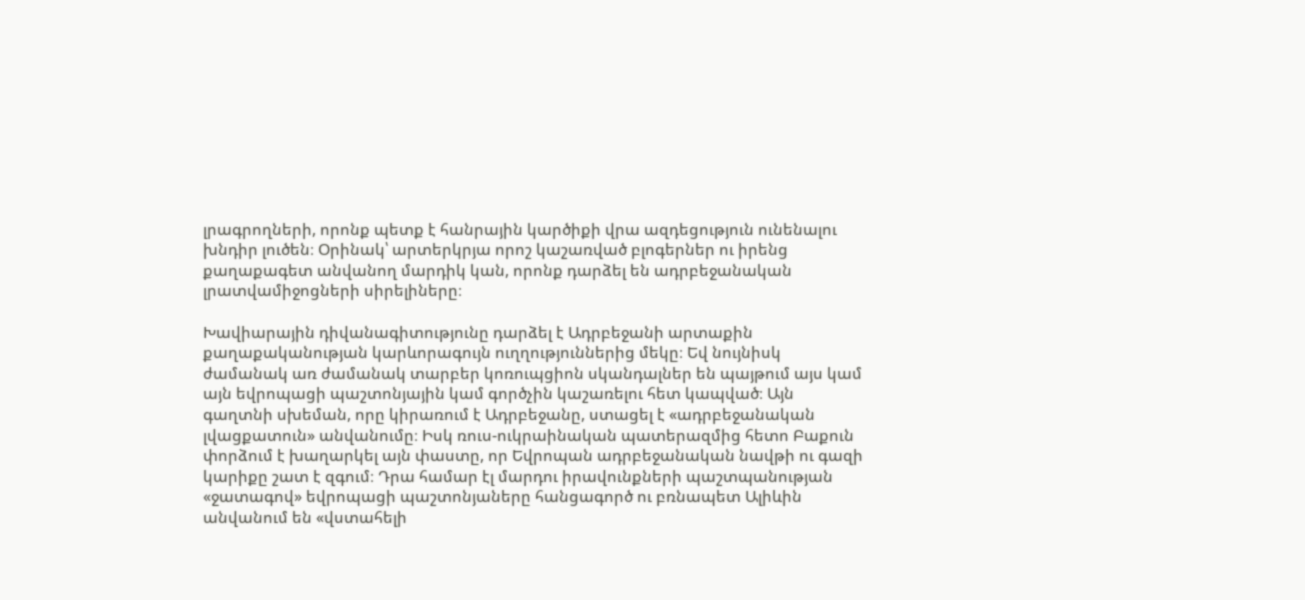լրագրողների, որոնք պետք է հանրային կարծիքի վրա ազդեցություն ունենալու խնդիր լուծեն։ Օրինակ՝ արտերկրյա որոշ կաշառված բլոգերներ ու իրենց քաղաքագետ անվանող մարդիկ կան, որոնք դարձել են ադրբեջանական լրատվամիջոցների սիրելիները։

Խավիարային դիվանագիտությունը դարձել է Ադրբեջանի արտաքին քաղաքականության կարևորագույն ուղղություններից մեկը։ Եվ նույնիսկ ժամանակ առ ժամանակ տարբեր կոռուպցիոն սկանդալներ են պայթում այս կամ այն եվրոպացի պաշտոնյային կամ գործչին կաշառելու հետ կապված։ Այն գաղտնի սխեման, որը կիրառում է Ադրբեջանը, ստացել է «ադրբեջանական լվացքատուն» անվանումը։ Իսկ ռուս-ուկրաինական պատերազմից հետո Բաքուն փորձում է խաղարկել այն փաստը, որ Եվրոպան ադրբեջանական նավթի ու գազի կարիքը շատ է զգում։ Դրա համար էլ մարդու իրավունքների պաշտպանության «ջատագով» եվրոպացի պաշտոնյաները հանցագործ ու բռնապետ Ալիևին անվանում են «վստահելի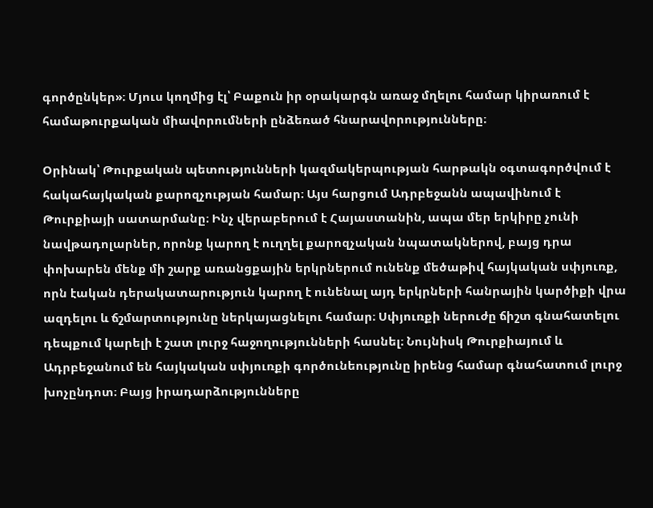գործընկեր»։ Մյուս կողմից էլ՝ Բաքուն իր օրակարգն առաջ մղելու համար կիրառում է համաթուրքական միավորումների ընձեռած հնարավորությունները։

Օրինակ՝ Թուրքական պետությունների կազմակերպության հարթակն օգտագործվում է հակահայկական քարոզչության համար։ Այս հարցում Ադրբեջանն ապավինում է Թուրքիայի սատարմանը։ Ինչ վերաբերում է Հայաստանին, ապա մեր երկիրը չունի նավթադոլարներ, որոնք կարող է ուղղել քարոզչական նպատակներով, բայց դրա փոխարեն մենք մի շարք առանցքային երկրներում ունենք մեծաթիվ հայկական սփյուռք, որն էական դերակատարություն կարող է ունենալ այդ երկրների հանրային կարծիքի վրա ազդելու և ճշմարտությունը ներկայացնելու համար։ Սփյուռքի ներուժը ճիշտ գնահատելու դեպքում կարելի է շատ լուրջ հաջողությունների հասնել։ Նույնիսկ Թուրքիայում և Ադրբեջանում են հայկական սփյուռքի գործունեությունը իրենց համար գնահատում լուրջ խոչընդոտ։ Բայց իրադարձությունները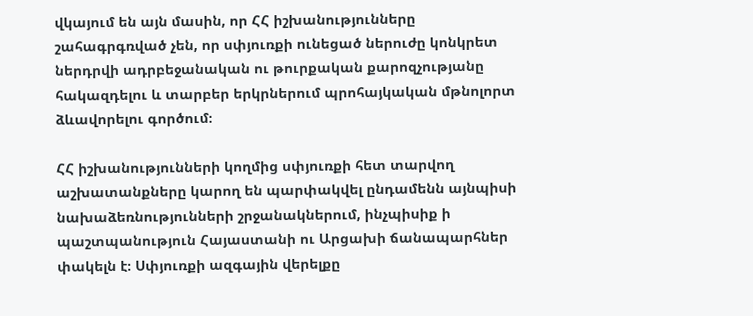վկայում են այն մասին, որ ՀՀ իշխանությունները շահագրգռված չեն, որ սփյուռքի ունեցած ներուժը կոնկրետ ներդրվի ադրբեջանական ու թուրքական քարոզչությանը հակազդելու և տարբեր երկրներում պրոհայկական մթնոլորտ ձևավորելու գործում։

ՀՀ իշխանությունների կողմից սփյուռքի հետ տարվող աշխատանքները կարող են պարփակվել ընդամենն այնպիսի նախաձեռնությունների շրջանակներում, ինչպիսիք ի պաշտպանություն Հայաստանի ու Արցախի ճանապարհներ փակելն է։ Սփյուռքի ազգային վերելքը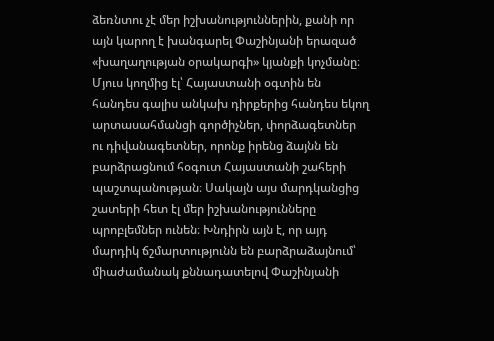ձեռնտու չէ մեր իշխանություններին, քանի որ այն կարող է խանգարել Փաշինյանի երազած «խաղաղության օրակարգի» կյանքի կոչմանը։ Մյուս կողմից էլ՝ Հայաստանի օգտին են հանդես գալիս անկախ դիրքերից հանդես եկող արտասահմանցի գործիչներ, փորձագետներ ու դիվանագետներ, որոնք իրենց ձայնն են բարձրացնում հօգուտ Հայաստանի շահերի պաշտպանության։ Սակայն այս մարդկանցից շատերի հետ էլ մեր իշխանությունները պրոբլեմներ ունեն։ Խնդիրն այն է, որ այդ մարդիկ ճշմարտությունն են բարձրաձայնում՝ միաժամանակ քննադատելով Փաշինյանի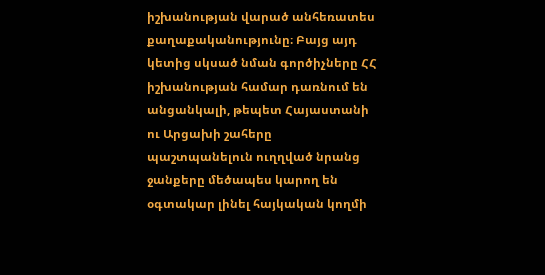իշխանության վարած անհեռատես քաղաքականությունը։ Բայց այդ կետից սկսած նման գործիչները ՀՀ իշխանության համար դառնում են անցանկալի, թեպետ Հայաստանի ու Արցախի շահերը պաշտպանելուն ուղղված նրանց ջանքերը մեծապես կարող են օգտակար լինել հայկական կողմի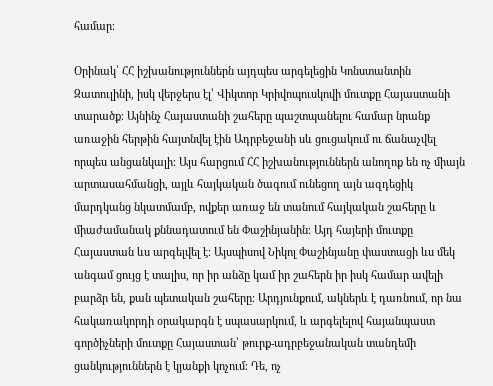համար։

Օրինակ՝ ՀՀ իշխանություններն այդպես արգելեցին Կոնստանտին Զատուլինի, իսկ վերջերս էլ՝ Վիկտոր Կրիվոպուսկովի մուտքը Հայաստանի տարածք։ Այնինչ Հայաստանի շահերը պաշտպանելու համար նրանք առաջին հերթին հայտնվել էին Ադրբեջանի սև ցուցակում ու ճանաչվել որպես անցանկալի։ Այս հարցում ՀՀ իշխանություններն անողոք են ոչ միայն արտասահմանցի, այլև հայկական ծագում ունեցող այն ազդեցիկ մարդկանց նկատմամբ, ովքեր առաջ են տանում հայկական շահերը և միաժամանակ քննադատում են Փաշինյանին։ Այդ հայերի մուտքը Հայաստան ևս արգելվել է։ Այսպիսով Նիկոլ Փաշինյանը փաստացի ևս մեկ անգամ ցույց է տալիս, որ իր անձը կամ իր շահերն իր իսկ համար ավելի բարձր են, քան պետական շահերը։ Արդյունքում, ակներև է դառնում, որ նա հակառակորդի օրակարգն է սպասարկում, և արգելելով հայանպաստ գործիչների մուտքը Հայաստան՝ թուրք-ադրբեջանական տանդեմի ցանկություններն է կյանքի կոչում։ Դե, ոչ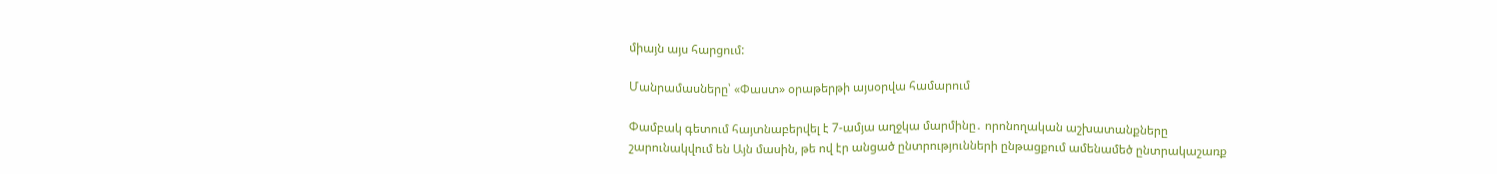միայն այս հարցում:

Մանրամասները՝ «Փաստ» օրաթերթի այսօրվա համարում

Փամբակ գետում հայտնաբերվել է 7-ամյա աղջկա մարմինը․ որոնողական աշխատանքները շարունակվում են Այն մասին, թե ով էր անցած ընտրությունների ընթացքում ամենամեծ ընտրակաշառք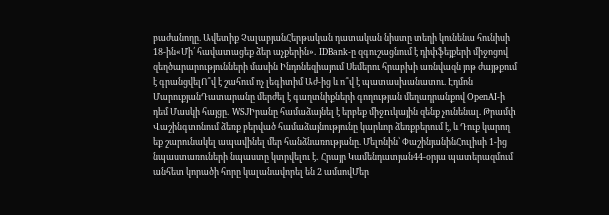բաժանողը. Ավետիք ՉալաբյանՀերթական դատական նիստը տեղի կունենա հունիսի 18-ին«Մի՛ հավատացեք ձեր աչքերին»․ IDBank-ը զգուշացնում է դիփֆեյքերի միջոցով զեղծարարությունների մասին Ինդոնեզիայում Սեմերու հրաբխի առնվազն յոթ ժայթքում է գրանցվելՈ՞վ է շահում ոչ լեգիտիմ Աժ-ից և ո՞վ է պատասխանատու. Էդմոն ՄարուքյանԴատարանը մերժել է գաղտնիքների գողության մեղադրանքով OpenAI-ի դեմ Մասկի հայցը․ WSJԻրանը համաձայնել է երբեք միջnւկային զենք չունենալ. Թրամփ Վաշինգտոնում ձեռք բերված համաձայնությունը կարևոր ձեռքբերում է, և Դուք կարող եք շարունակել ապավինել մեր հանձնառությանը. Մելոնին՝ ՓաշինյանինՀուլիսի 1-ից նպաստառուների նպաստը կտրվելու է․ Հրայր Կամենդատյան44-օրյա պատերազմում անհետ կորածի հորը կալանավորել են 2 ամսովՄեր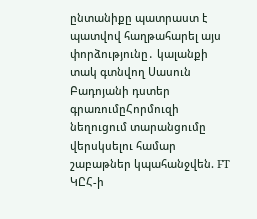ընտանիքը պատրաստ է պատվով հաղթահարել այս փորձությունը․ կալանքի տակ գտնվող Սասուն Բադոյանի դստեր գրառումըՀորմուզի նեղուցում տարանցումը վերսկսելու համար շաբաթներ կպահանջվեն. FT ԿԸՀ-ի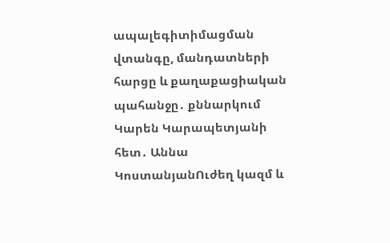ապալեգիտիմացման վտանգը, մանդատների հարցը և քաղաքացիական պահանջը․ քննարկում Կարեն Կարապետյանի հետ․ Աննա ԿոստանյանՈւժեղ կազմ և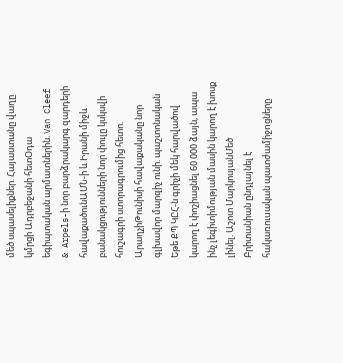մեծ սպասելիքներ. Հայաստանը վաղը կմրցի Ադրբեջանի հետՕդա եգիպտական արմատներին. Van Cleef & Arpels-ի նոր բարձրակարգ զարդերի հավաքածունԱՄՆ-ի և Իրանի միջև բանակցությունների նոր փուլը կսկսվի հուշագրի ստորագրումից հետո. ԱրաղչիԹունիսի հավաքականը նոր գլխավոր մարզիչ ունի. պաշտոնական Եթե ՔՊ ԿԸՀ-ն գրիչի մեկ հարվածով կարող է փոշիացնել 60 000 ձայն, ապա ինչ լեգիտիմության մասին կարող է խոսք լինել. Աշոտ ՄարկոսյանՄեծ Բրիտանիան ընդլայնել է հակառուuական պատժամիջnցները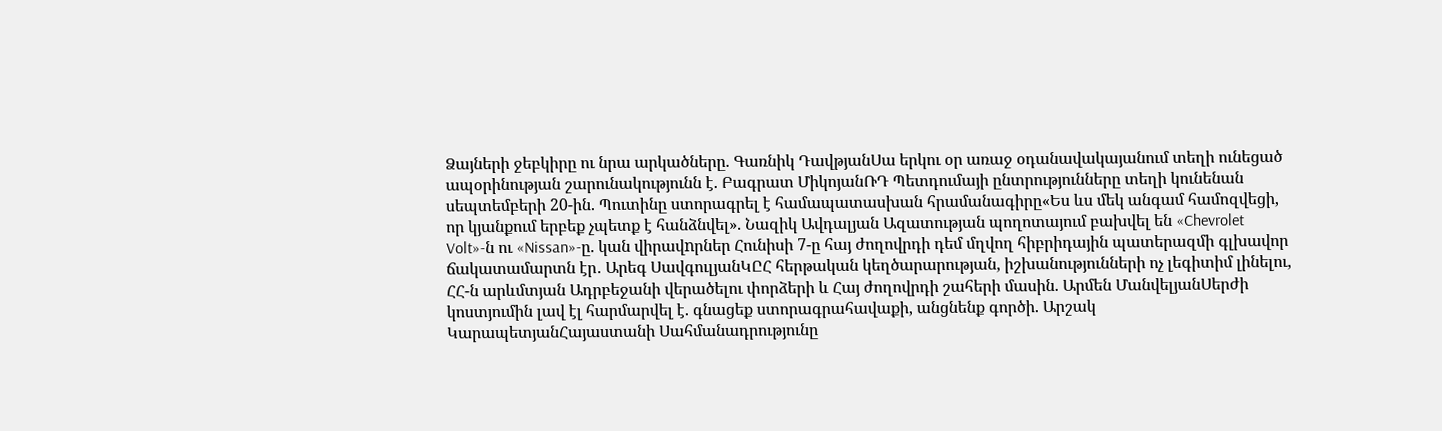Ձայների ջեբկիրը ու նրա արկածները. Գառնիկ ԴավթյանՍա երկու օր առաջ օդանավակայանում տեղի ունեցած ապօրինության շարունակությունն է. Բագրատ ՄիկոյանՌԴ Պետդումայի ընտրությունները տեղի կունենան սեպտեմբերի 20-ին. Պուտինը ստորագրել է համապատասխան հրամանագիրը«Ես ևս մեկ անգամ համոզվեցի, որ կյանքում երբեք չպետք է հանձնվել». Նազիկ Ավդալյան Ազատության պողոտայում բախվել են «Chevrolet Volt»-ն ու «Nissan»-ը. կան վիրավnրներ Հունիսի 7-ը հայ ժողովրդի դեմ մղվող հիբրիդային պատերազմի գլխավոր ճակատամարտն էր․ Արեգ ՍավգուլյանԿԸՀ հերթական կեղծարարության, իշխանությունների ոչ լեգիտիմ լինելու, ՀՀ-ն արևմտյան Ադրբեջանի վերածելու փորձերի և Հայ ժողովրդի շահերի մասին. Արմեն ՄանվելյանՍերժի կոստյումին լավ էլ հարմարվել է. գնացեք ստորագրահավաքի, անցնենք գործի. Արշակ ԿարապետյանՀայաստանի Սահմանադրությունը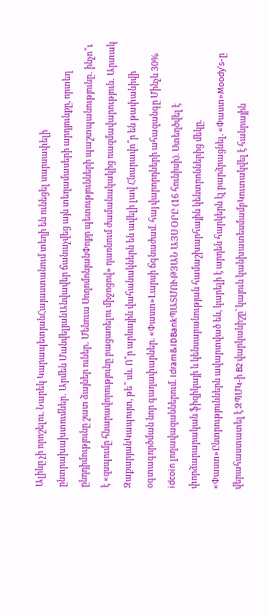Ալիևը չի որոշելու. Նարեկ ԿարապետյանՀայաստանում տեղի են ունեցել սարսափելի ընտրախախտումներ․ Արմեն ՄանվելյանԱնվավեր ճանաչվեց այն տեղամասերի արդյունքը, որտեղ ընդդիմությունը շատ ձայներ ուներ․ Մենուա ՍողոմոնյանՓոքր պետությունների պաշտպանությունը․ ինչո՞ւ է «զսպումը հնարավորությունը բացառելու միջոցով» դառնում ժամանակակից ռազմավարություն․ Արտակ ԶաքարյանԿապույտ, թե՞ սև. Ո՞ր արևային վահանակներն են ավելի լավ Հնարավո՞ր են թափանիվի օգտագործման նոր գաղափարներ. «Փաստ»Լարսի ճգնաժամ. հայ վարորդների ահազանգը Մինչև 30% idcoin լողավազաններում. Idram&IDBankՊԱՏՄՈՒԹՅԱՆ ԱՅՍ ՕՐԸ (16 հունիսի). Ստեղծվել է փորձարարական ֆիզիկայի և կենսաբանության համաշխարհային կենտրոններից մեկը. «Փաստ»Ընտրություններն ավարտված են, կարելի է արդեն հարկերն էլ բարձրացնել. «Փաստ»Moody’s-ը վերահաստատել է ԶՊՄԿ-ի B2 վարկանիշը՝ կայուն կանխատեսմամբԿուտակվել է հանրային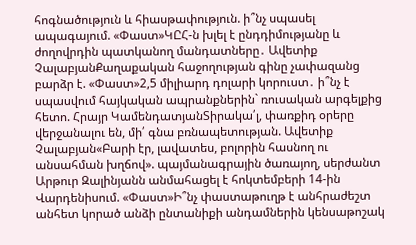հոգնածություն և հիասթափություն. ի՞նչ սպասել ապագայում. «Փաստ»ԿԸՀ-ն խլել է ընդդիմությանը և ժողովրդին պատկանող մանդատները․ Ավետիք ՉալաբյանՔաղաքական հաջողության գինը չափազանց բարձր է. «Փաստ»2,5 միլիարդ դոլարի կորուստ․ ի՞նչ է սպասվում հայկական ապրանքներին` ռուսական արգելքից հետո. Հրայր ԿամենդատյանՏիրակա՛լ, փառքիդ օրերը վերջանալու են, մի՛ գնա բռնապետության. Ավետիք Չալաբյան«Բարի էր, լավատես, բոլորին հասնող ու անսահման խղճով». պայմանագրային ծառայող, սերժանտ Արթուր Զալինյանն անմահացել է հոկտեմբերի 14-ին Վարդենիսում. «Փաստ»Ի՞նչ փաստաթուղթ է անհրաժեշտ անհետ կորած անձի ընտանիքի անդամներին կենսաթոշակ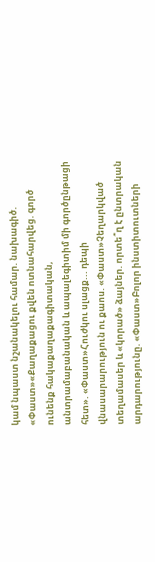կամ նպաստ նշանակելու համար. նախագիծ. «Փաստ»«Քաղաքացու քվեն ոտնահարվեց. գործ ունենք հակաքաղաքագիտական, անտրամաբանական և ապալեգիտիմ մի գործընթացի հետ». «Փաստ»Հուժկու սլացք... դեպի վնասարարություն ու քաոս. «Փաստ»Չեղարկված տեղամասեր և «կորած» ձայներ. որտե՞ղ է ընտրական արդարությունը. «Փաստ»Բոլոր ինստիտուտների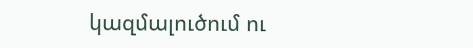կազմալուծում ու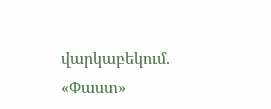վարկաբեկում. «Փաստ»